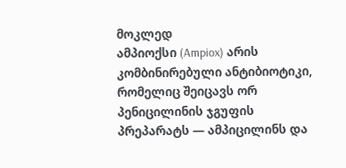მოკლედ
ამპიოქსი (Ampiox) არის კომბინირებული ანტიბიოტიკი, რომელიც შეიცავს ორ პენიცილინის ჯგუფის პრეპარატს — ამპიცილინს და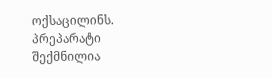ოქსაცილინს. პრეპარატი შექმნილია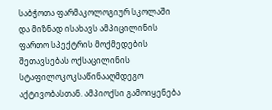საბჭოთა ფარმაკოლოგიურ სკოლაში და მიზნად ისახავს ამპიცილინის ფართო სპექტრის მოქმედების შეთავსებას ოქსაცილინის სტაფილოკოკსაწინააღმდეგო აქტივობასთან. ამპიოქსი გამოიყენება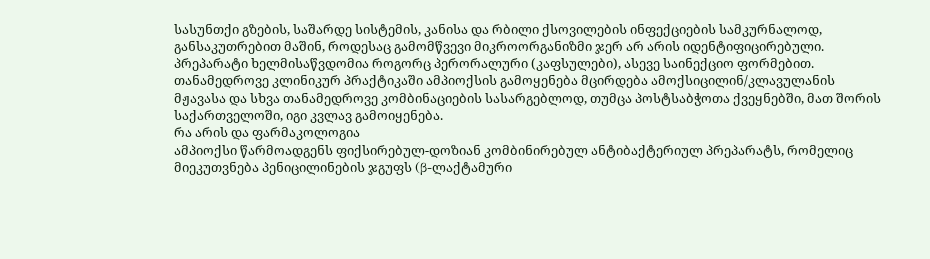სასუნთქი გზების, საშარდე სისტემის, კანისა და რბილი ქსოვილების ინფექციების სამკურნალოდ, განსაკუთრებით მაშინ, როდესაც გამომწვევი მიკროორგანიზმი ჯერ არ არის იდენტიფიცირებული. პრეპარატი ხელმისაწვდომია როგორც პერორალური (კაფსულები), ასევე საინექციო ფორმებით. თანამედროვე კლინიკურ პრაქტიკაში ამპიოქსის გამოყენება მცირდება ამოქსიცილინ/კლავულანის მჟავასა და სხვა თანამედროვე კომბინაციების სასარგებლოდ, თუმცა პოსტსაბჭოთა ქვეყნებში, მათ შორის საქართველოში, იგი კვლავ გამოიყენება.
რა არის და ფარმაკოლოგია
ამპიოქსი წარმოადგენს ფიქსირებულ-დოზიან კომბინირებულ ანტიბაქტერიულ პრეპარატს, რომელიც მიეკუთვნება პენიცილინების ჯგუფს (β-ლაქტამური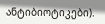ანტიბიოტიკები).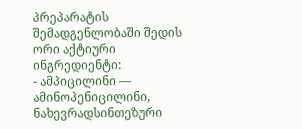პრეპარატის შემადგენლობაში შედის ორი აქტიური ინგრედიენტი:
- ამპიცილინი — ამინოპენიცილინი, ნახევრადსინთეზური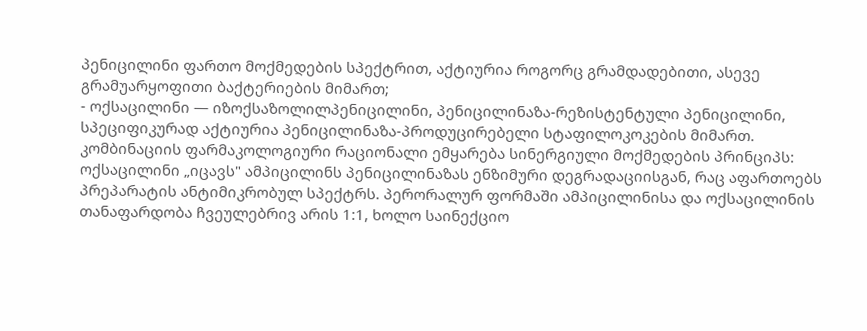პენიცილინი ფართო მოქმედების სპექტრით, აქტიურია როგორც გრამდადებითი, ასევე გრამუარყოფითი ბაქტერიების მიმართ;
- ოქსაცილინი — იზოქსაზოლილპენიცილინი, პენიცილინაზა-რეზისტენტული პენიცილინი, სპეციფიკურად აქტიურია პენიცილინაზა-პროდუცირებელი სტაფილოკოკების მიმართ.
კომბინაციის ფარმაკოლოგიური რაციონალი ემყარება სინერგიული მოქმედების პრინციპს: ოქსაცილინი „იცავს" ამპიცილინს პენიცილინაზას ენზიმური დეგრადაციისგან, რაც აფართოებს პრეპარატის ანტიმიკრობულ სპექტრს. პერორალურ ფორმაში ამპიცილინისა და ოქსაცილინის თანაფარდობა ჩვეულებრივ არის 1:1, ხოლო საინექციო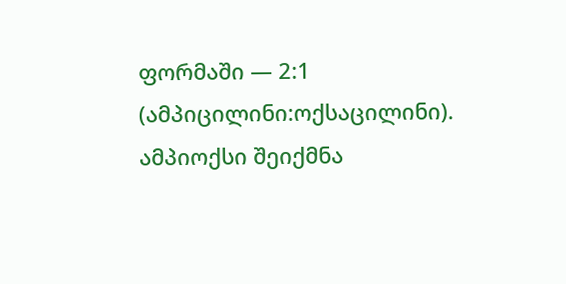ფორმაში — 2:1 (ამპიცილინი:ოქსაცილინი).
ამპიოქსი შეიქმნა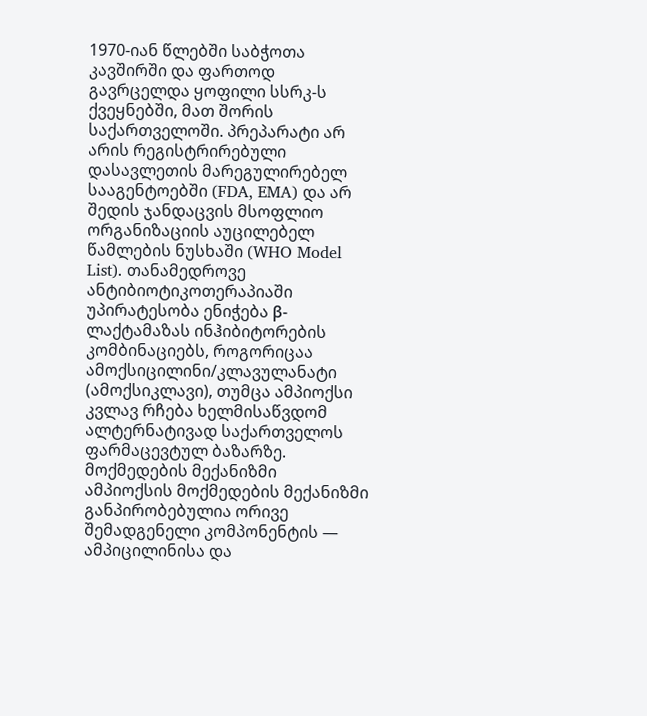1970-იან წლებში საბჭოთა კავშირში და ფართოდ გავრცელდა ყოფილი სსრკ-ს ქვეყნებში, მათ შორის საქართველოში. პრეპარატი არ არის რეგისტრირებული დასავლეთის მარეგულირებელ სააგენტოებში (FDA, EMA) და არ შედის ჯანდაცვის მსოფლიო ორგანიზაციის აუცილებელ წამლების ნუსხაში (WHO Model List). თანამედროვე ანტიბიოტიკოთერაპიაში უპირატესობა ენიჭება β-ლაქტამაზას ინჰიბიტორების კომბინაციებს, როგორიცაა ამოქსიცილინი/კლავულანატი (ამოქსიკლავი), თუმცა ამპიოქსი კვლავ რჩება ხელმისაწვდომ ალტერნატივად საქართველოს ფარმაცევტულ ბაზარზე.
მოქმედების მექანიზმი
ამპიოქსის მოქმედების მექანიზმი განპირობებულია ორივე შემადგენელი კომპონენტის — ამპიცილინისა და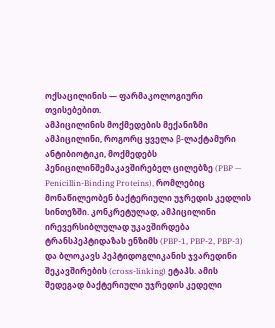ოქსაცილინის — ფარმაკოლოგიური თვისებებით.
ამპიცილინის მოქმედების მექანიზმი
ამპიცილინი, როგორც ყველა β-ლაქტამური ანტიბიოტიკი, მოქმედებს პენიცილინშემაკავშირებელ ცილებზე (PBP — Penicillin-Binding Proteins), რომლებიც მონაწილეობენ ბაქტერიული უჯრედის კედლის სინთეზში. კონკრეტულად, ამპიცილინი ირევერსიბლულად უკავშირდება ტრანსპეპტიდაზას ენზიმს (PBP-1, PBP-2, PBP-3) და ბლოკავს პეპტიდოგლიკანის ჯვარედინი შეკავშირების (cross-linking) ეტაპს. ამის შედეგად ბაქტერიული უჯრედის კედელი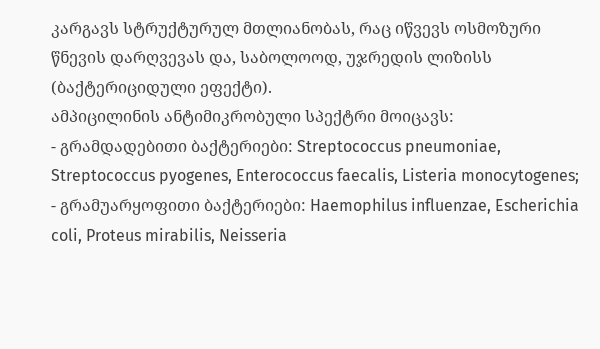კარგავს სტრუქტურულ მთლიანობას, რაც იწვევს ოსმოზური წნევის დარღვევას და, საბოლოოდ, უჯრედის ლიზისს (ბაქტერიციდული ეფექტი).
ამპიცილინის ანტიმიკრობული სპექტრი მოიცავს:
- გრამდადებითი ბაქტერიები: Streptococcus pneumoniae, Streptococcus pyogenes, Enterococcus faecalis, Listeria monocytogenes;
- გრამუარყოფითი ბაქტერიები: Haemophilus influenzae, Escherichia coli, Proteus mirabilis, Neisseria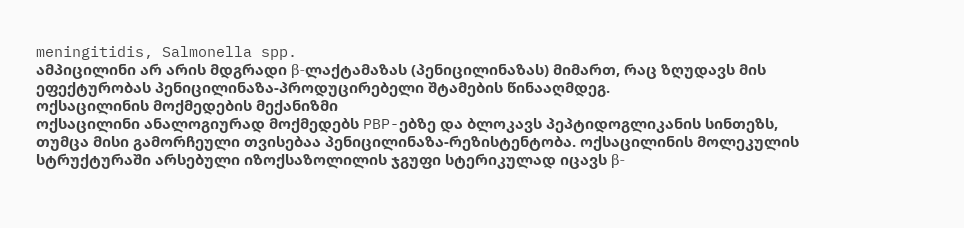meningitidis, Salmonella spp.
ამპიცილინი არ არის მდგრადი β-ლაქტამაზას (პენიცილინაზას) მიმართ, რაც ზღუდავს მის ეფექტურობას პენიცილინაზა-პროდუცირებელი შტამების წინააღმდეგ.
ოქსაცილინის მოქმედების მექანიზმი
ოქსაცილინი ანალოგიურად მოქმედებს PBP-ებზე და ბლოკავს პეპტიდოგლიკანის სინთეზს, თუმცა მისი გამორჩეული თვისებაა პენიცილინაზა-რეზისტენტობა. ოქსაცილინის მოლეკულის სტრუქტურაში არსებული იზოქსაზოლილის ჯგუფი სტერიკულად იცავს β-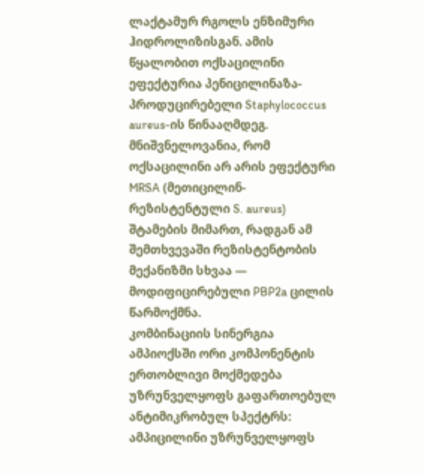ლაქტამურ რგოლს ენზიმური ჰიდროლიზისგან. ამის წყალობით ოქსაცილინი ეფექტურია პენიცილინაზა-პროდუცირებელი Staphylococcus aureus-ის წინააღმდეგ.
მნიშვნელოვანია, რომ ოქსაცილინი არ არის ეფექტური MRSA (მეთიცილინ-რეზისტენტული S. aureus) შტამების მიმართ, რადგან ამ შემთხვევაში რეზისტენტობის მექანიზმი სხვაა — მოდიფიცირებული PBP2a ცილის წარმოქმნა.
კომბინაციის სინერგია
ამპიოქსში ორი კომპონენტის ერთობლივი მოქმედება უზრუნველყოფს გაფართოებულ ანტიმიკრობულ სპექტრს: ამპიცილინი უზრუნველყოფს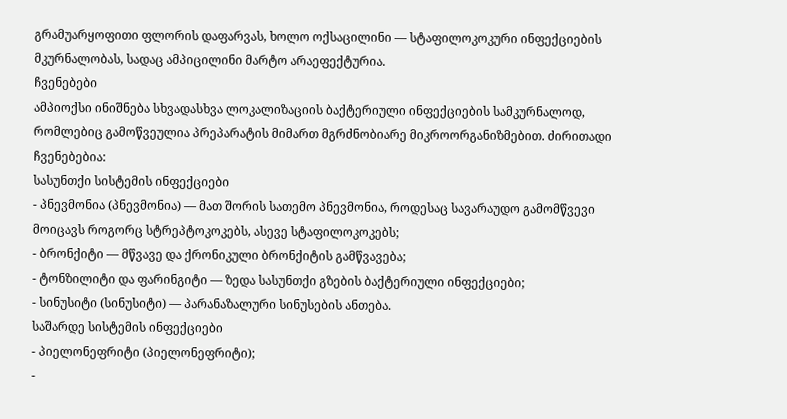გრამუარყოფითი ფლორის დაფარვას, ხოლო ოქსაცილინი — სტაფილოკოკური ინფექციების მკურნალობას, სადაც ამპიცილინი მარტო არაეფექტურია.
ჩვენებები
ამპიოქსი ინიშნება სხვადასხვა ლოკალიზაციის ბაქტერიული ინფექციების სამკურნალოდ, რომლებიც გამოწვეულია პრეპარატის მიმართ მგრძნობიარე მიკროორგანიზმებით. ძირითადი ჩვენებებია:
სასუნთქი სისტემის ინფექციები
- პნევმონია (პნევმონია) — მათ შორის სათემო პნევმონია, როდესაც სავარაუდო გამომწვევი მოიცავს როგორც სტრეპტოკოკებს, ასევე სტაფილოკოკებს;
- ბრონქიტი — მწვავე და ქრონიკული ბრონქიტის გამწვავება;
- ტონზილიტი და ფარინგიტი — ზედა სასუნთქი გზების ბაქტერიული ინფექციები;
- სინუსიტი (სინუსიტი) — პარანაზალური სინუსების ანთება.
საშარდე სისტემის ინფექციები
- პიელონეფრიტი (პიელონეფრიტი);
-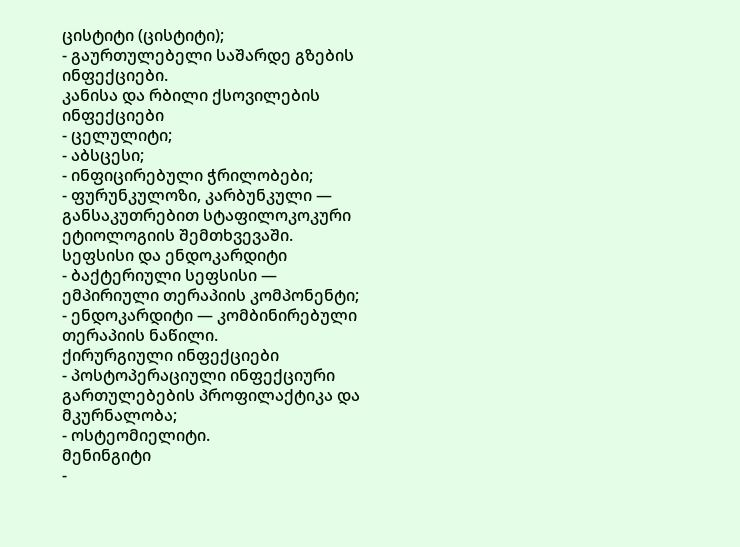ცისტიტი (ცისტიტი);
- გაურთულებელი საშარდე გზების ინფექციები.
კანისა და რბილი ქსოვილების ინფექციები
- ცელულიტი;
- აბსცესი;
- ინფიცირებული ჭრილობები;
- ფურუნკულოზი, კარბუნკული — განსაკუთრებით სტაფილოკოკური ეტიოლოგიის შემთხვევაში.
სეფსისი და ენდოკარდიტი
- ბაქტერიული სეფსისი — ემპირიული თერაპიის კომპონენტი;
- ენდოკარდიტი — კომბინირებული თერაპიის ნაწილი.
ქირურგიული ინფექციები
- პოსტოპერაციული ინფექციური გართულებების პროფილაქტიკა და მკურნალობა;
- ოსტეომიელიტი.
მენინგიტი
-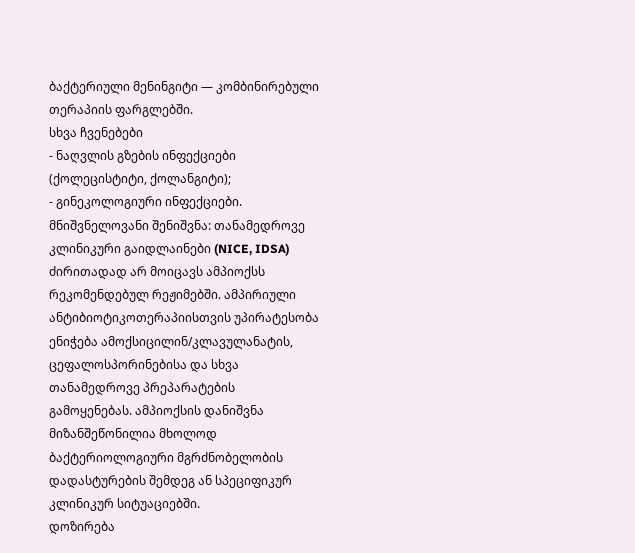ბაქტერიული მენინგიტი — კომბინირებული თერაპიის ფარგლებში.
სხვა ჩვენებები
- ნაღვლის გზების ინფექციები (ქოლეცისტიტი, ქოლანგიტი);
- გინეკოლოგიური ინფექციები.
მნიშვნელოვანი შენიშვნა: თანამედროვე კლინიკური გაიდლაინები (NICE, IDSA) ძირითადად არ მოიცავს ამპიოქსს რეკომენდებულ რეჟიმებში. ამპირიული ანტიბიოტიკოთერაპიისთვის უპირატესობა ენიჭება ამოქსიცილინ/კლავულანატის, ცეფალოსპორინებისა და სხვა თანამედროვე პრეპარატების გამოყენებას. ამპიოქსის დანიშვნა მიზანშეწონილია მხოლოდ ბაქტერიოლოგიური მგრძნობელობის დადასტურების შემდეგ ან სპეციფიკურ კლინიკურ სიტუაციებში.
დოზირება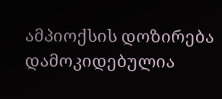ამპიოქსის დოზირება დამოკიდებულია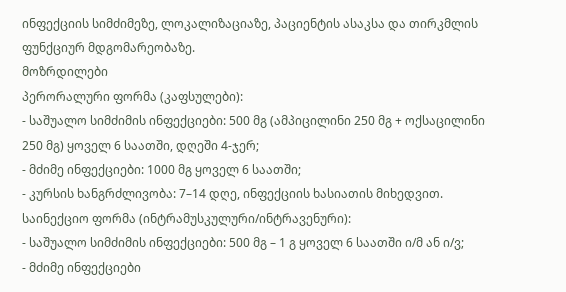ინფექციის სიმძიმეზე, ლოკალიზაციაზე, პაციენტის ასაკსა და თირკმლის ფუნქციურ მდგომარეობაზე.
მოზრდილები
პერორალური ფორმა (კაფსულები):
- საშუალო სიმძიმის ინფექციები: 500 მგ (ამპიცილინი 250 მგ + ოქსაცილინი 250 მგ) ყოველ 6 საათში, დღეში 4-ჯერ;
- მძიმე ინფექციები: 1000 მგ ყოველ 6 საათში;
- კურსის ხანგრძლივობა: 7–14 დღე, ინფექციის ხასიათის მიხედვით.
საინექციო ფორმა (ინტრამუსკულური/ინტრავენური):
- საშუალო სიმძიმის ინფექციები: 500 მგ – 1 გ ყოველ 6 საათში ი/მ ან ი/ვ;
- მძიმე ინფექციები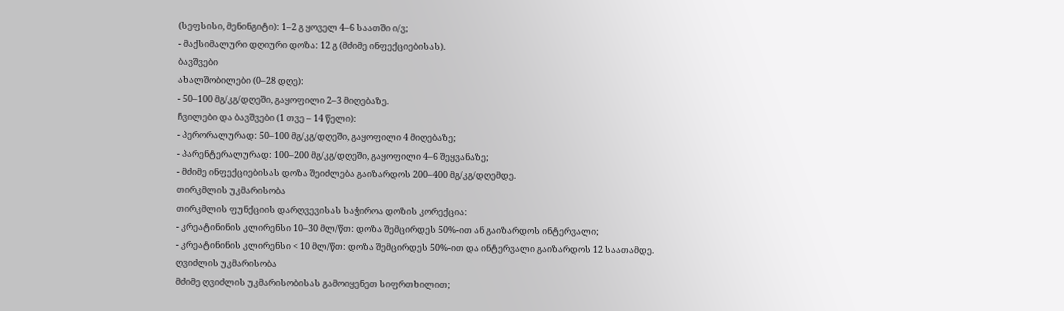(სეფსისი, მენინგიტი): 1–2 გ ყოველ 4–6 საათში ი/ვ;
- მაქსიმალური დღიური დოზა: 12 გ (მძიმე ინფექციებისას).
ბავშვები
ახალშობილები (0–28 დღე):
- 50–100 მგ/კგ/დღეში, გაყოფილი 2–3 მიღებაზე.
ჩვილები და ბავშვები (1 თვე – 14 წელი):
- პერორალურად: 50–100 მგ/კგ/დღეში, გაყოფილი 4 მიღებაზე;
- პარენტერალურად: 100–200 მგ/კგ/დღეში, გაყოფილი 4–6 შეყვანაზე;
- მძიმე ინფექციებისას დოზა შეიძლება გაიზარდოს 200–400 მგ/კგ/დღემდე.
თირკმლის უკმარისობა
თირკმლის ფუნქციის დარღვევისას საჭიროა დოზის კორექცია:
- კრეატინინის კლირენსი 10–30 მლ/წთ: დოზა შემცირდეს 50%-ით ან გაიზარდოს ინტერვალი;
- კრეატინინის კლირენსი < 10 მლ/წთ: დოზა შემცირდეს 50%-ით და ინტერვალი გაიზარდოს 12 საათამდე.
ღვიძლის უკმარისობა
მძიმე ღვიძლის უკმარისობისას გამოიყენეთ სიფრთხილით;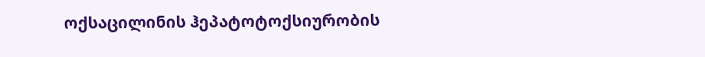ოქსაცილინის ჰეპატოტოქსიურობის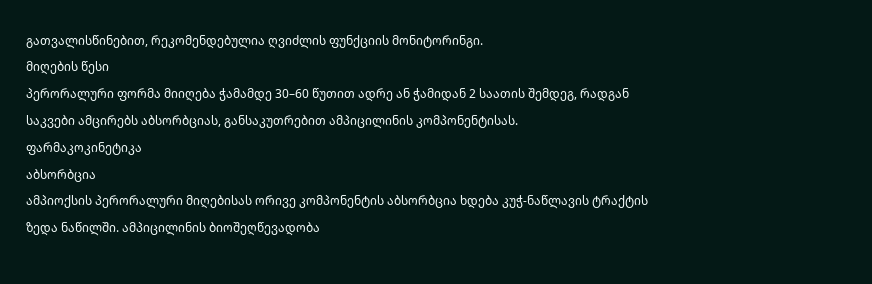გათვალისწინებით, რეკომენდებულია ღვიძლის ფუნქციის მონიტორინგი.
მიღების წესი
პერორალური ფორმა მიიღება ჭამამდე 30–60 წუთით ადრე ან ჭამიდან 2 საათის შემდეგ, რადგან საკვები ამცირებს აბსორბციას, განსაკუთრებით ამპიცილინის კომპონენტისას.
ფარმაკოკინეტიკა
აბსორბცია
ამპიოქსის პერორალური მიღებისას ორივე კომპონენტის აბსორბცია ხდება კუჭ-ნაწლავის ტრაქტის ზედა ნაწილში. ამპიცილინის ბიოშეღწევადობა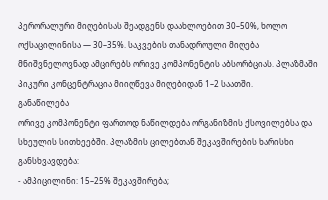პერორალური მიღებისას შეადგენს დაახლოებით 30–50%, ხოლო ოქსაცილინისა — 30–35%. საკვების თანადროული მიღება მნიშვნელოვნად ამცირებს ორივე კომპონენტის აბსორბციას. პლაზმაში პიკური კონცენტრაცია მიიღწევა მიღებიდან 1–2 საათში.
განაწილება
ორივე კომპონენტი ფართოდ ნაწილდება ორგანიზმის ქსოვილებსა და სხეულის სითხეებში. პლაზმის ცილებთან შეკავშირების ხარისხი განსხვავდება:
- ამპიცილინი: 15–25% შეკავშირება;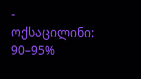- ოქსაცილინი: 90–95%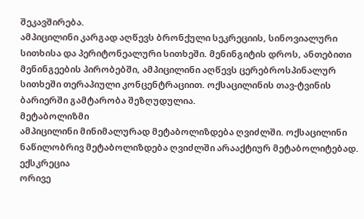შეკავშირება.
ამპიცილინი კარგად აღწევს ბრონქული სეკრეციის, სინოვიალური სითხისა და პერიტონეალური სითხეში. მენინგიტის დროს, ანთებითი მენინგეების პირობებში, ამპიცილინი აღწევს ცერებროსპინალურ სითხეში თერაპიული კონცენტრაციით. ოქსაცილინის თავ-ტვინის ბარიერში გამტარობა შეზღუდულია.
მეტაბოლიზმი
ამპიცილინი მინიმალურად მეტაბოლიზდება ღვიძლში. ოქსაცილინი ნაწილობრივ მეტაბოლიზდება ღვიძლში არააქტიურ მეტაბოლიტებად.
ექსკრეცია
ორივე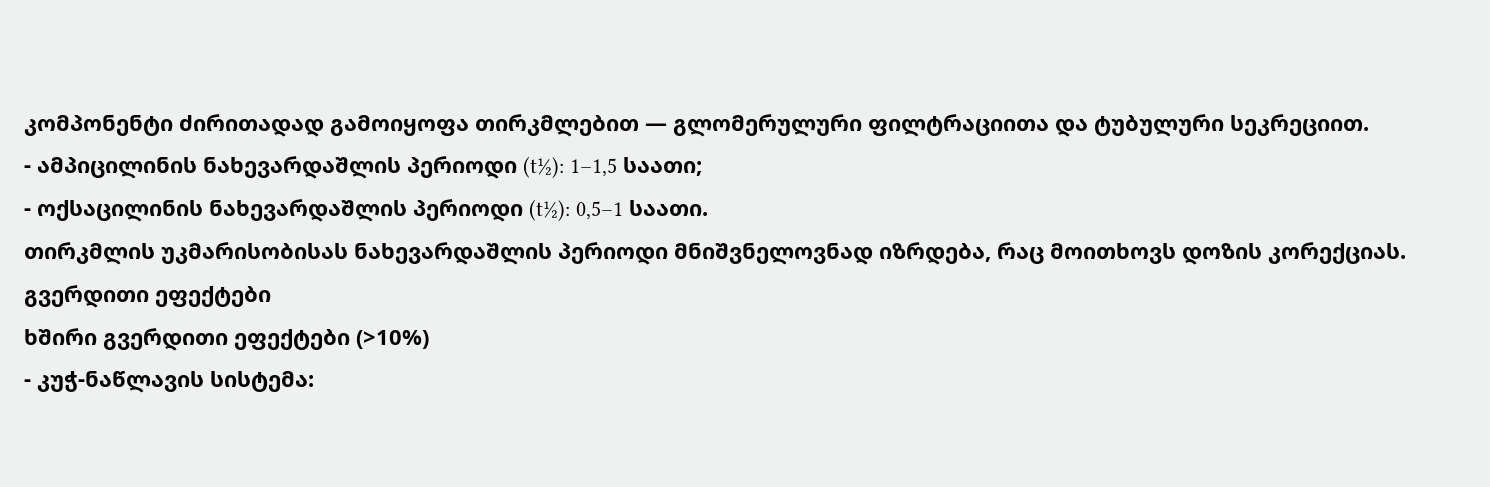კომპონენტი ძირითადად გამოიყოფა თირკმლებით — გლომერულური ფილტრაციითა და ტუბულური სეკრეციით.
- ამპიცილინის ნახევარდაშლის პერიოდი (t½): 1–1,5 საათი;
- ოქსაცილინის ნახევარდაშლის პერიოდი (t½): 0,5–1 საათი.
თირკმლის უკმარისობისას ნახევარდაშლის პერიოდი მნიშვნელოვნად იზრდება, რაც მოითხოვს დოზის კორექციას.
გვერდითი ეფექტები
ხშირი გვერდითი ეფექტები (>10%)
- კუჭ-ნაწლავის სისტემა: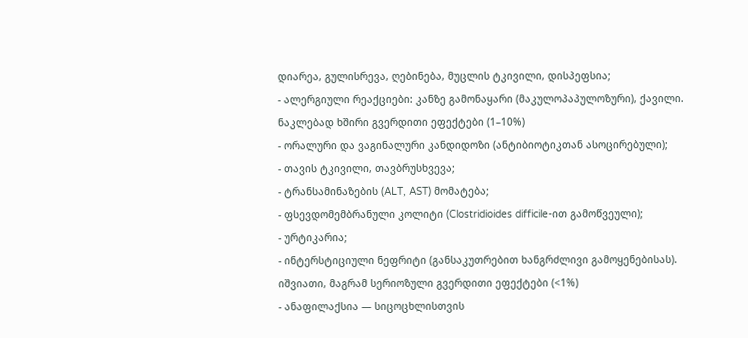დიარეა, გულისრევა, ღებინება, მუცლის ტკივილი, დისპეფსია;
- ალერგიული რეაქციები: კანზე გამონაყარი (მაკულოპაპულოზური), ქავილი.
ნაკლებად ხშირი გვერდითი ეფექტები (1–10%)
- ორალური და ვაგინალური კანდიდოზი (ანტიბიოტიკთან ასოცირებული);
- თავის ტკივილი, თავბრუსხვევა;
- ტრანსამინაზების (ALT, AST) მომატება;
- ფსევდომემბრანული კოლიტი (Clostridioides difficile-ით გამოწვეული);
- ურტიკარია;
- ინტერსტიციული ნეფრიტი (განსაკუთრებით ხანგრძლივი გამოყენებისას).
იშვიათი, მაგრამ სერიოზული გვერდითი ეფექტები (<1%)
- ანაფილაქსია — სიცოცხლისთვის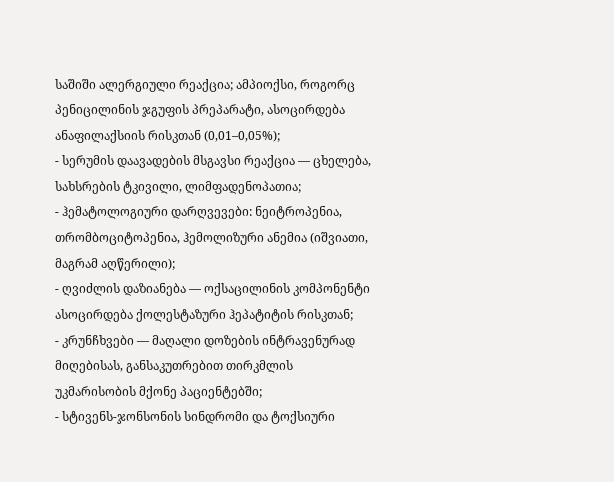საშიში ალერგიული რეაქცია; ამპიოქსი, როგორც პენიცილინის ჯგუფის პრეპარატი, ასოცირდება ანაფილაქსიის რისკთან (0,01–0,05%);
- სერუმის დაავადების მსგავსი რეაქცია — ცხელება, სახსრების ტკივილი, ლიმფადენოპათია;
- ჰემატოლოგიური დარღვევები: ნეიტროპენია, თრომბოციტოპენია, ჰემოლიზური ანემია (იშვიათი, მაგრამ აღწერილი);
- ღვიძლის დაზიანება — ოქსაცილინის კომპონენტი ასოცირდება ქოლესტაზური ჰეპატიტის რისკთან;
- კრუნჩხვები — მაღალი დოზების ინტრავენურად მიღებისას, განსაკუთრებით თირკმლის უკმარისობის მქონე პაციენტებში;
- სტივენს-ჯონსონის სინდრომი და ტოქსიური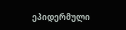ეპიდერმული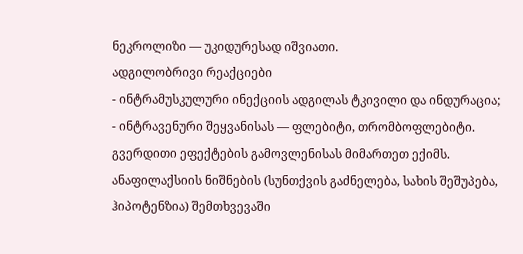ნეკროლიზი — უკიდურესად იშვიათი.
ადგილობრივი რეაქციები
- ინტრამუსკულური ინექციის ადგილას ტკივილი და ინდურაცია;
- ინტრავენური შეყვანისას — ფლებიტი, თრომბოფლებიტი.
გვერდითი ეფექტების გამოვლენისას მიმართეთ ექიმს. ანაფილაქსიის ნიშნების (სუნთქვის გაძნელება, სახის შეშუპება, ჰიპოტენზია) შემთხვევაში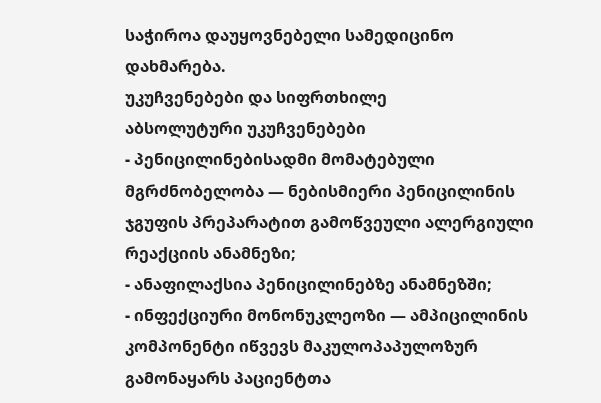საჭიროა დაუყოვნებელი სამედიცინო დახმარება.
უკუჩვენებები და სიფრთხილე
აბსოლუტური უკუჩვენებები
- პენიცილინებისადმი მომატებული მგრძნობელობა — ნებისმიერი პენიცილინის ჯგუფის პრეპარატით გამოწვეული ალერგიული რეაქციის ანამნეზი;
- ანაფილაქსია პენიცილინებზე ანამნეზში;
- ინფექციური მონონუკლეოზი — ამპიცილინის კომპონენტი იწვევს მაკულოპაპულოზურ გამონაყარს პაციენტთა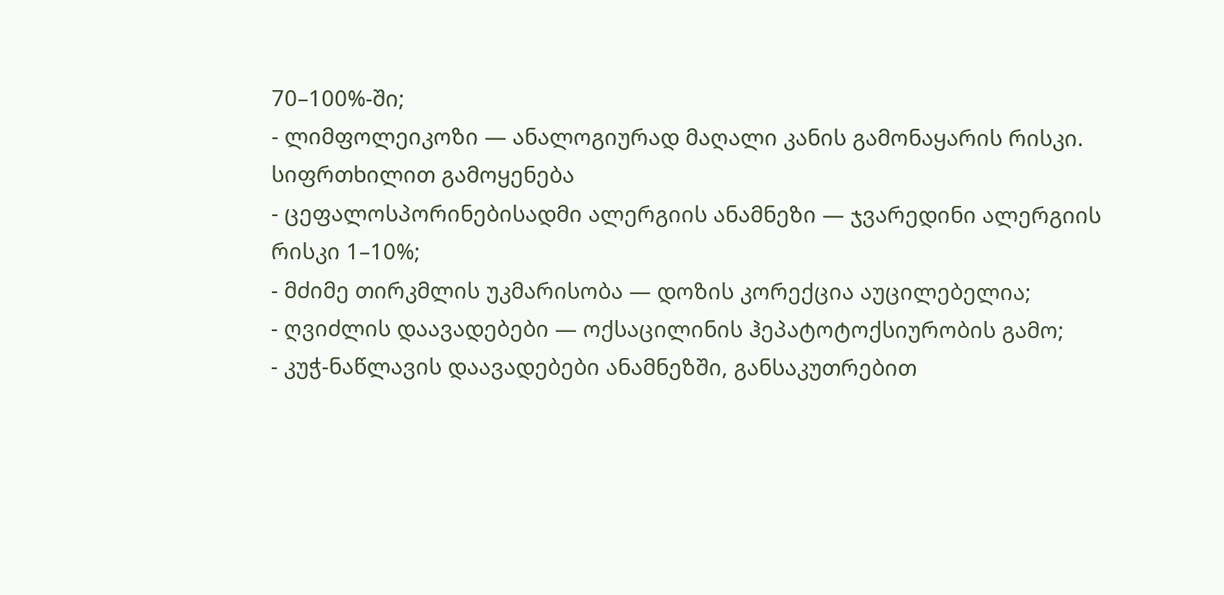70–100%-ში;
- ლიმფოლეიკოზი — ანალოგიურად მაღალი კანის გამონაყარის რისკი.
სიფრთხილით გამოყენება
- ცეფალოსპორინებისადმი ალერგიის ანამნეზი — ჯვარედინი ალერგიის რისკი 1–10%;
- მძიმე თირკმლის უკმარისობა — დოზის კორექცია აუცილებელია;
- ღვიძლის დაავადებები — ოქსაცილინის ჰეპატოტოქსიურობის გამო;
- კუჭ-ნაწლავის დაავადებები ანამნეზში, განსაკუთრებით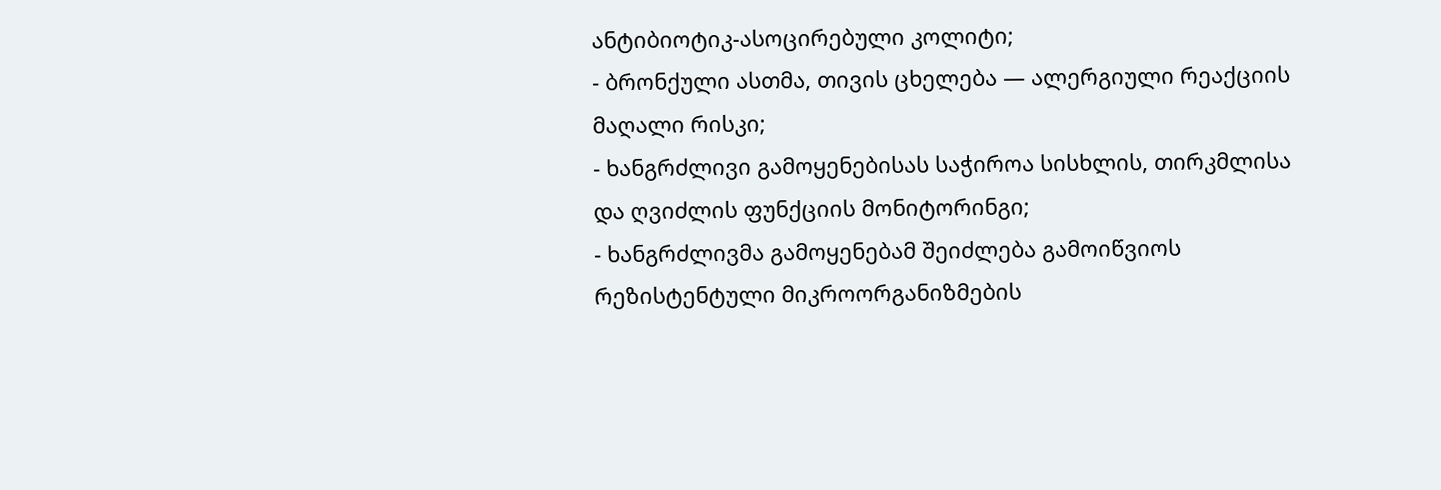ანტიბიოტიკ-ასოცირებული კოლიტი;
- ბრონქული ასთმა, თივის ცხელება — ალერგიული რეაქციის მაღალი რისკი;
- ხანგრძლივი გამოყენებისას საჭიროა სისხლის, თირკმლისა და ღვიძლის ფუნქციის მონიტორინგი;
- ხანგრძლივმა გამოყენებამ შეიძლება გამოიწვიოს რეზისტენტული მიკროორგანიზმების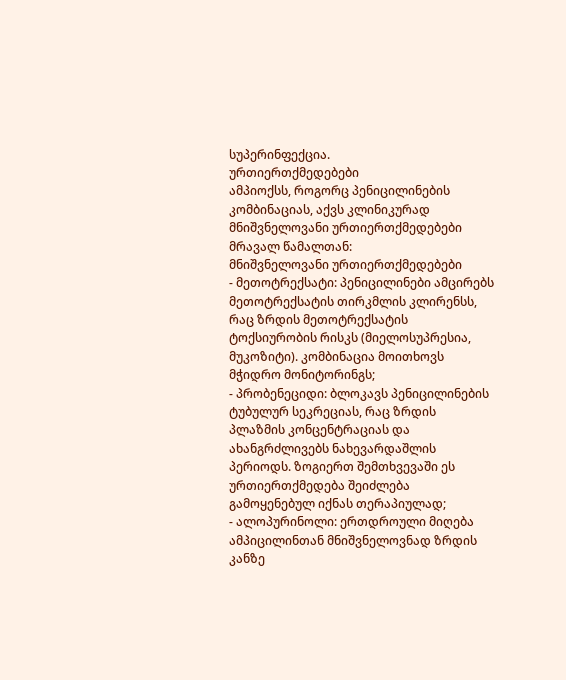სუპერინფექცია.
ურთიერთქმედებები
ამპიოქსს, როგორც პენიცილინების კომბინაციას, აქვს კლინიკურად მნიშვნელოვანი ურთიერთქმედებები მრავალ წამალთან:
მნიშვნელოვანი ურთიერთქმედებები
- მეთოტრექსატი: პენიცილინები ამცირებს მეთოტრექსატის თირკმლის კლირენსს, რაც ზრდის მეთოტრექსატის ტოქსიურობის რისკს (მიელოსუპრესია, მუკოზიტი). კომბინაცია მოითხოვს მჭიდრო მონიტორინგს;
- პრობენეციდი: ბლოკავს პენიცილინების ტუბულურ სეკრეციას, რაც ზრდის პლაზმის კონცენტრაციას და ახანგრძლივებს ნახევარდაშლის პერიოდს. ზოგიერთ შემთხვევაში ეს ურთიერთქმედება შეიძლება გამოყენებულ იქნას თერაპიულად;
- ალოპურინოლი: ერთდროული მიღება ამპიცილინთან მნიშვნელოვნად ზრდის კანზე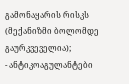გამონაყარის რისკს (მექანიზმი ბოლომდე გაურკვეველია);
- ანტიკოაგულანტები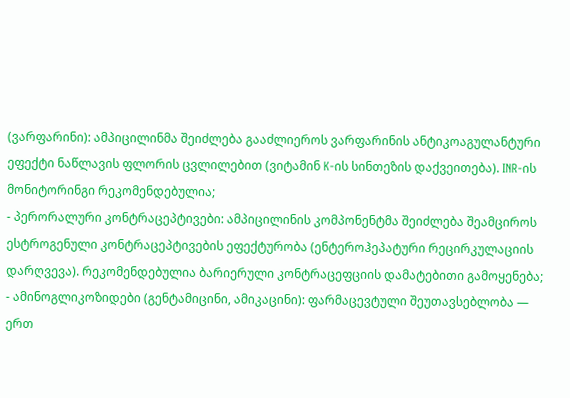(ვარფარინი): ამპიცილინმა შეიძლება გააძლიეროს ვარფარინის ანტიკოაგულანტური ეფექტი ნაწლავის ფლორის ცვლილებით (ვიტამინ K-ის სინთეზის დაქვეითება). INR-ის მონიტორინგი რეკომენდებულია;
- პერორალური კონტრაცეპტივები: ამპიცილინის კომპონენტმა შეიძლება შეამციროს ესტროგენული კონტრაცეპტივების ეფექტურობა (ენტეროჰეპატური რეცირკულაციის დარღვევა). რეკომენდებულია ბარიერული კონტრაცეფციის დამატებითი გამოყენება;
- ამინოგლიკოზიდები (გენტამიცინი, ამიკაცინი): ფარმაცევტული შეუთავსებლობა — ერთ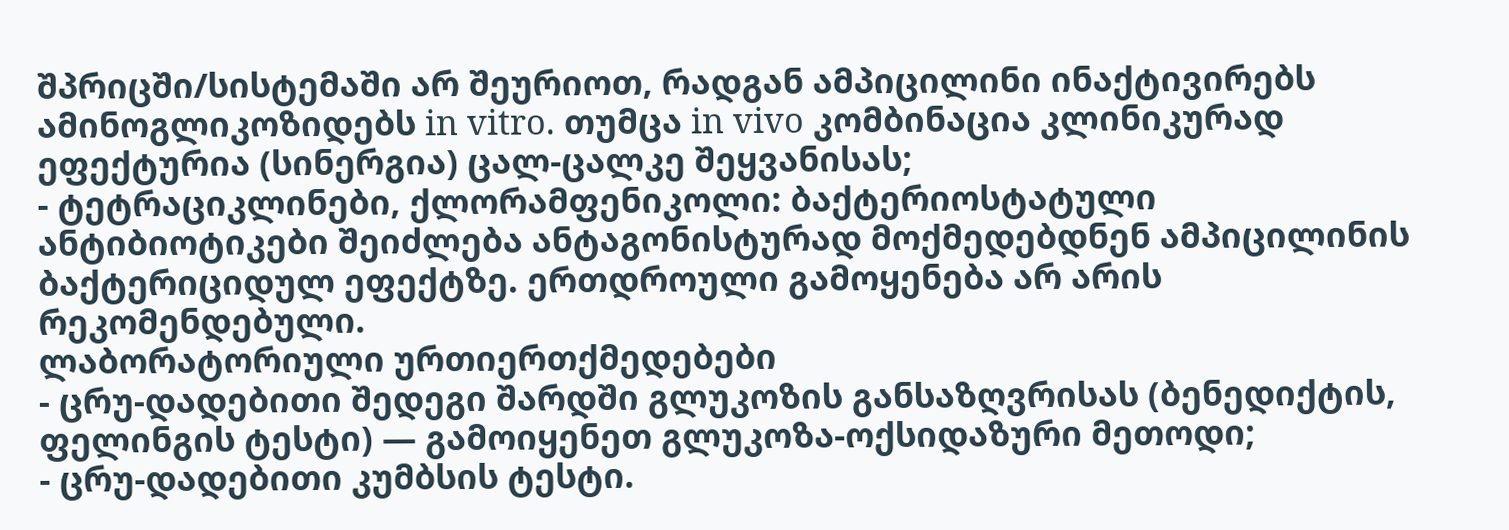შპრიცში/სისტემაში არ შეურიოთ, რადგან ამპიცილინი ინაქტივირებს ამინოგლიკოზიდებს in vitro. თუმცა in vivo კომბინაცია კლინიკურად ეფექტურია (სინერგია) ცალ-ცალკე შეყვანისას;
- ტეტრაციკლინები, ქლორამფენიკოლი: ბაქტერიოსტატული ანტიბიოტიკები შეიძლება ანტაგონისტურად მოქმედებდნენ ამპიცილინის ბაქტერიციდულ ეფექტზე. ერთდროული გამოყენება არ არის რეკომენდებული.
ლაბორატორიული ურთიერთქმედებები
- ცრუ-დადებითი შედეგი შარდში გლუკოზის განსაზღვრისას (ბენედიქტის, ფელინგის ტესტი) — გამოიყენეთ გლუკოზა-ოქსიდაზური მეთოდი;
- ცრუ-დადებითი კუმბსის ტესტი.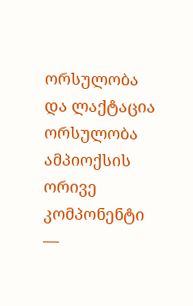ორსულობა და ლაქტაცია
ორსულობა
ამპიოქსის ორივე კომპონენტი —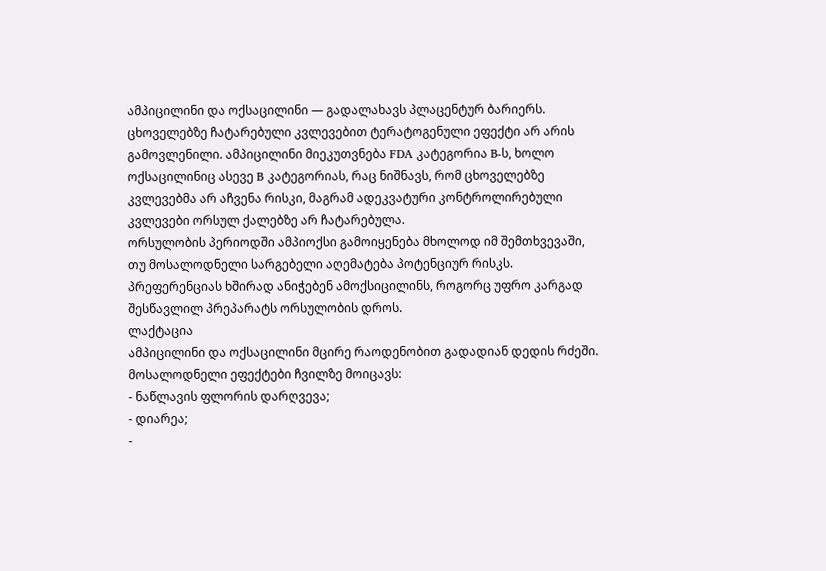ამპიცილინი და ოქსაცილინი — გადალახავს პლაცენტურ ბარიერს. ცხოველებზე ჩატარებული კვლევებით ტერატოგენული ეფექტი არ არის გამოვლენილი. ამპიცილინი მიეკუთვნება FDA კატეგორია B-ს, ხოლო ოქსაცილინიც ასევე B კატეგორიას, რაც ნიშნავს, რომ ცხოველებზე კვლევებმა არ აჩვენა რისკი, მაგრამ ადეკვატური კონტროლირებული კვლევები ორსულ ქალებზე არ ჩატარებულა.
ორსულობის პერიოდში ამპიოქსი გამოიყენება მხოლოდ იმ შემთხვევაში, თუ მოსალოდნელი სარგებელი აღემატება პოტენციურ რისკს. პრეფერენციას ხშირად ანიჭებენ ამოქსიცილინს, როგორც უფრო კარგად შესწავლილ პრეპარატს ორსულობის დროს.
ლაქტაცია
ამპიცილინი და ოქსაცილინი მცირე რაოდენობით გადადიან დედის რძეში. მოსალოდნელი ეფექტები ჩვილზე მოიცავს:
- ნაწლავის ფლორის დარღვევა;
- დიარეა;
-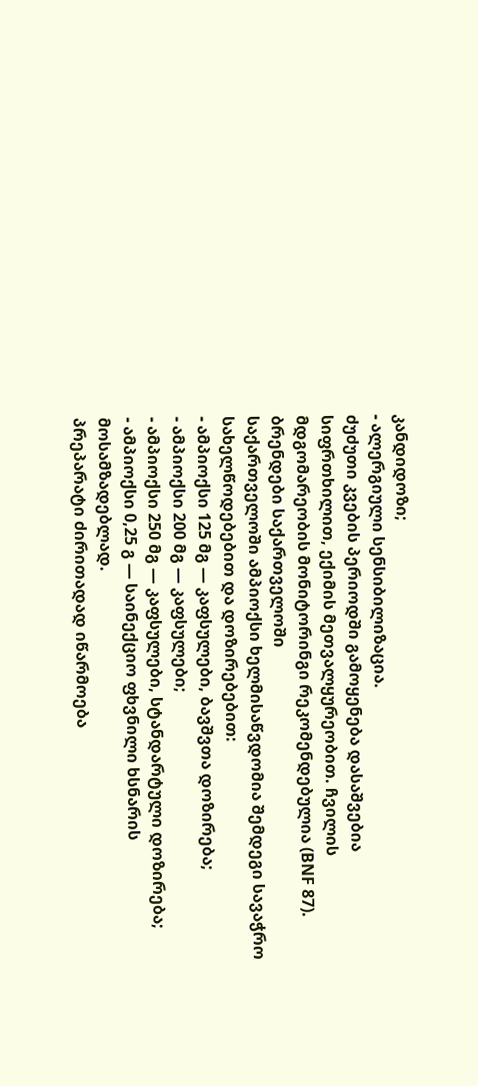კანდიდოზი;
- ალერგიული სენსიბილიზაცია.
ძუძუთი კვების პერიოდში გამოყენება დასაშვებია სიფრთხილით, ექიმის მეთვალყურეობით. ჩვილის მდგომარეობის მონიტორინგი რეკომენდებულია (BNF 87).
ბრენდები საქართველოში
საქართველოში ამპიოქსი ხელმისაწვდომია შემდეგი სავაჭრო სახელწოდებებით და დოზირებებით:
- ამპიოქსი 125 მგ — კაფსულები, ბავშვთა დოზირება;
- ამპიოქსი 200 მგ — კაფსულები;
- ამპიოქსი 250 მგ — კაფსულები, სტანდარტული დოზირება;
- ამპიოქსი 0,25 გ — საინექციო ფხვნილი ხსნარის მოსამზადებლად.
პრეპარატი ძირითადად იწარმოება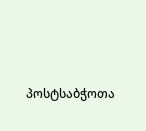პოსტსაბჭოთა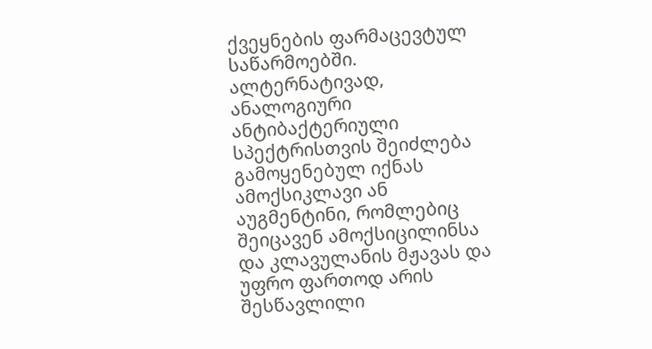ქვეყნების ფარმაცევტულ საწარმოებში. ალტერნატივად, ანალოგიური ანტიბაქტერიული სპექტრისთვის შეიძლება გამოყენებულ იქნას ამოქსიკლავი ან აუგმენტინი, რომლებიც შეიცავენ ამოქსიცილინსა და კლავულანის მჟავას და უფრო ფართოდ არის შესწავლილი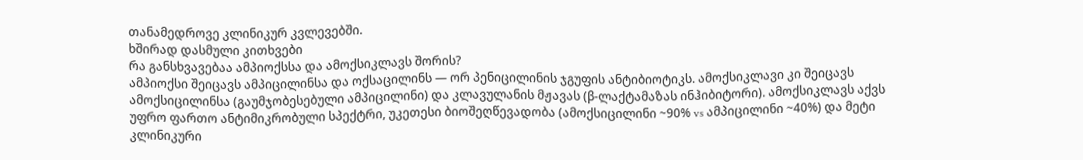თანამედროვე კლინიკურ კვლევებში.
ხშირად დასმული კითხვები
რა განსხვავებაა ამპიოქსსა და ამოქსიკლავს შორის?
ამპიოქსი შეიცავს ამპიცილინსა და ოქსაცილინს — ორ პენიცილინის ჯგუფის ანტიბიოტიკს. ამოქსიკლავი კი შეიცავს ამოქსიცილინსა (გაუმჯობესებული ამპიცილინი) და კლავულანის მჟავას (β-ლაქტამაზას ინჰიბიტორი). ამოქსიკლავს აქვს უფრო ფართო ანტიმიკრობული სპექტრი, უკეთესი ბიოშეღწევადობა (ამოქსიცილინი ~90% vs ამპიცილინი ~40%) და მეტი კლინიკური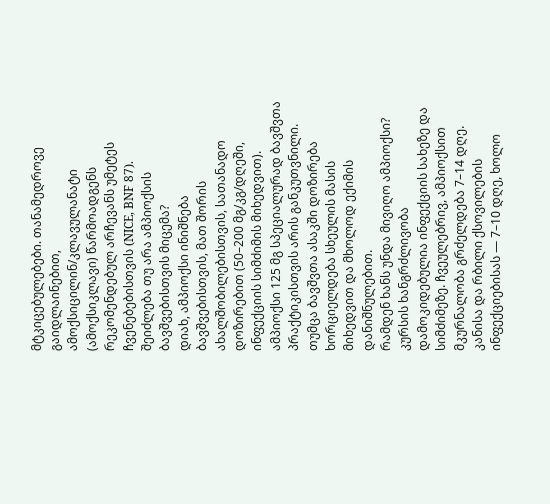მტკიცებულებები. თანამედროვე გაიდლაინებით, ამოქსიცილინ/კლავულანატი (ამოქსიკლავი) წარმოადგენს რეკომენდებულ არჩევანს უმეტეს ჩვენებებისთვის (NICE, BNF 87).
შეიძლება თუ არა ამპიოქსის ბავშვებისთვის მიცემა?
დიახ, ამპიოქსი ინიშნება ბავშვებისთვის, მათ შორის ახალშობილებისთვის, სათანადო დოზირებით (50–200 მგ/კგ/დღეში, ინფექციის სიმძიმის მიხედვით). ამპიოქსი 125 მგ სპეციალურად ბავშვთა პრაქტიკისთვის არის განკუთვნილი. თუმცა ბავშვთა ასაკში დოზირება ხორციელდება სხეულის მასის მიხედვით და მხოლოდ ექიმის დანიშნულებით.
რამდენ ხანს უნდა მივიღო ამპიოქსი?
კურსის ხანგრძლივობა დამოკიდებულია ინფექციის სახეზე და სიმძიმეზე. ჩვეულებრივ, ამპიოქსით მკურნალობა გრძელდება 7–14 დღე. კანისა და რბილი ქსოვილების ინფექციებისას — 7–10 დღე, ხოლო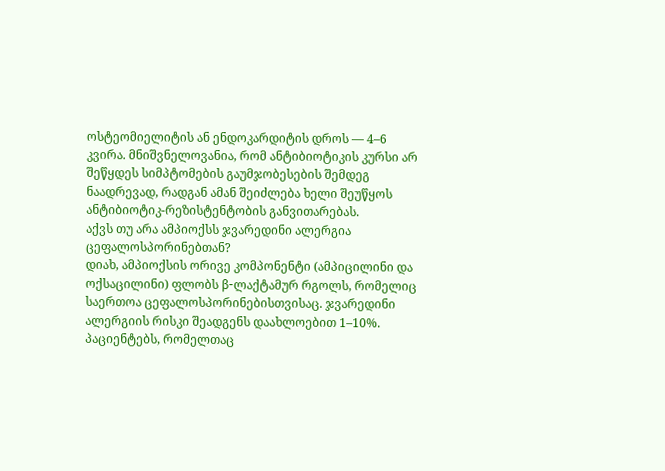ოსტეომიელიტის ან ენდოკარდიტის დროს — 4–6 კვირა. მნიშვნელოვანია, რომ ანტიბიოტიკის კურსი არ შეწყდეს სიმპტომების გაუმჯობესების შემდეგ ნაადრევად, რადგან ამან შეიძლება ხელი შეუწყოს ანტიბიოტიკ-რეზისტენტობის განვითარებას.
აქვს თუ არა ამპიოქსს ჯვარედინი ალერგია ცეფალოსპორინებთან?
დიახ, ამპიოქსის ორივე კომპონენტი (ამპიცილინი და ოქსაცილინი) ფლობს β-ლაქტამურ რგოლს, რომელიც საერთოა ცეფალოსპორინებისთვისაც. ჯვარედინი ალერგიის რისკი შეადგენს დაახლოებით 1–10%. პაციენტებს, რომელთაც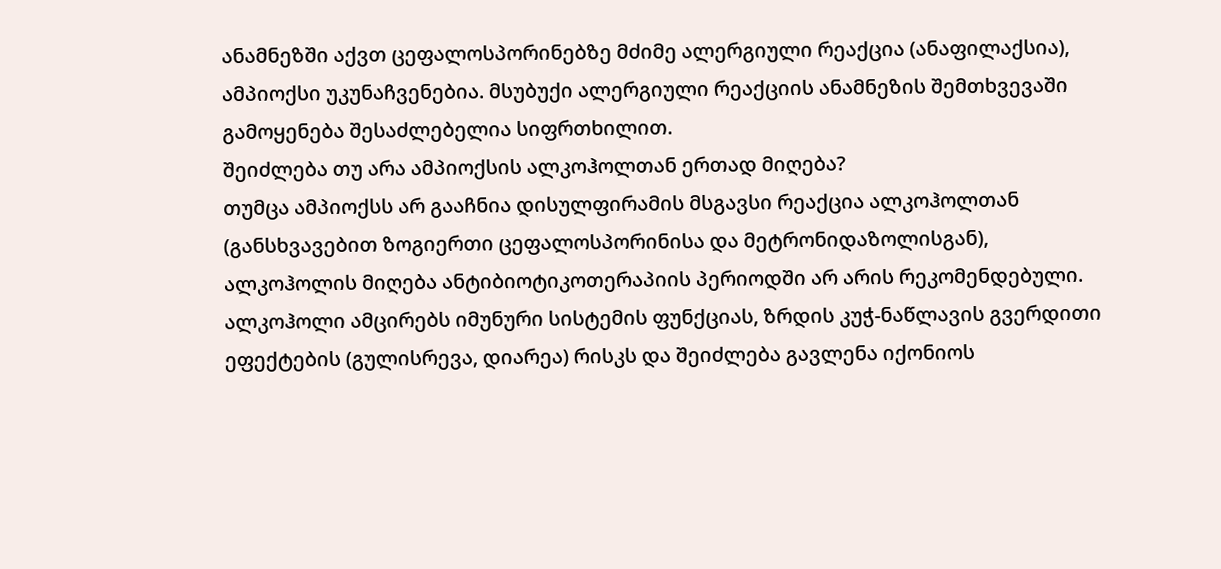ანამნეზში აქვთ ცეფალოსპორინებზე მძიმე ალერგიული რეაქცია (ანაფილაქსია), ამპიოქსი უკუნაჩვენებია. მსუბუქი ალერგიული რეაქციის ანამნეზის შემთხვევაში გამოყენება შესაძლებელია სიფრთხილით.
შეიძლება თუ არა ამპიოქსის ალკოჰოლთან ერთად მიღება?
თუმცა ამპიოქსს არ გააჩნია დისულფირამის მსგავსი რეაქცია ალკოჰოლთან (განსხვავებით ზოგიერთი ცეფალოსპორინისა და მეტრონიდაზოლისგან), ალკოჰოლის მიღება ანტიბიოტიკოთერაპიის პერიოდში არ არის რეკომენდებული. ალკოჰოლი ამცირებს იმუნური სისტემის ფუნქციას, ზრდის კუჭ-ნაწლავის გვერდითი ეფექტების (გულისრევა, დიარეა) რისკს და შეიძლება გავლენა იქონიოს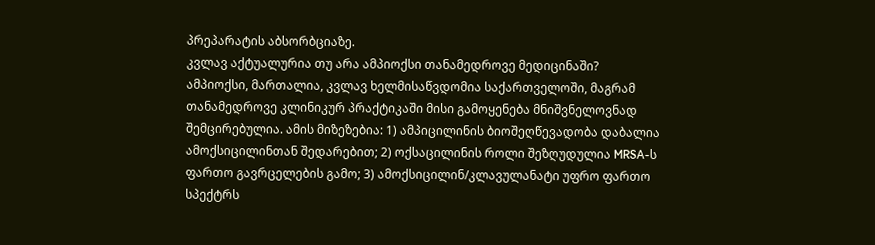პრეპარატის აბსორბციაზე.
კვლავ აქტუალურია თუ არა ამპიოქსი თანამედროვე მედიცინაში?
ამპიოქსი, მართალია, კვლავ ხელმისაწვდომია საქართველოში, მაგრამ თანამედროვე კლინიკურ პრაქტიკაში მისი გამოყენება მნიშვნელოვნად შემცირებულია. ამის მიზეზებია: 1) ამპიცილინის ბიოშეღწევადობა დაბალია ამოქსიცილინთან შედარებით; 2) ოქსაცილინის როლი შეზღუდულია MRSA-ს ფართო გავრცელების გამო; 3) ამოქსიცილინ/კლავულანატი უფრო ფართო სპექტრს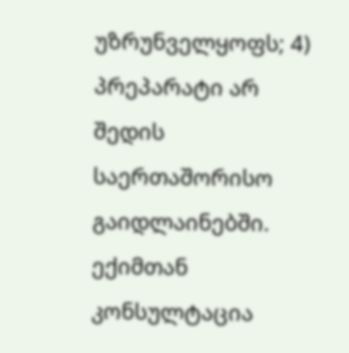უზრუნველყოფს; 4) პრეპარატი არ შედის საერთაშორისო გაიდლაინებში. ექიმთან კონსულტაცია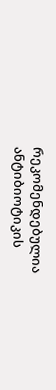რეკომენდებულია ანტიბიოტიკის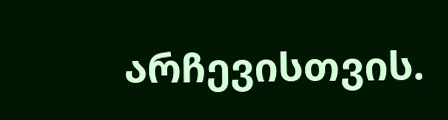არჩევისთვის.